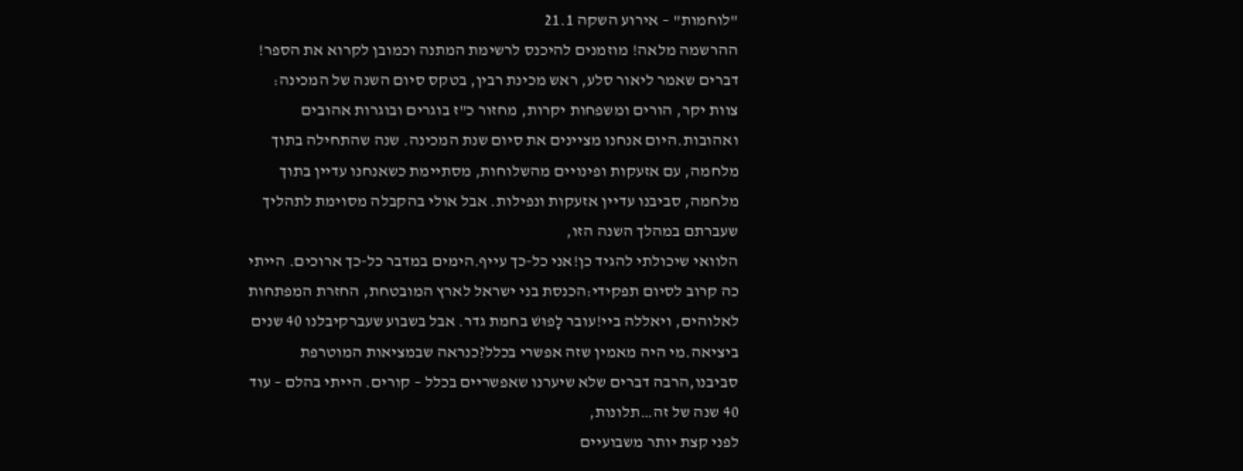"לוחמות" – אירוע השקה 21.1
ההרשמה מלאה! מוזמנים להיכנס לרשימת המתנה וכמובן לקרוא את הספר!
דברים שאמר ליאור סלע, ראש מכינת רבין, בטקס סיום השנה של המכינה: צוות יקר, הורים ומשפחות יקרות, מחזור כ"ז בוגרים ובוגרות אהובים ואהובות.היום אנחנו מציינים את סיום שנת המכינה. שנה שהתחילה בתוך מלחמה, עם אזעקות ופינויים מהשלוחות, מסתיימת כשאנחנו עדיין בתוך מלחמה, סביבנו עדיין אזעקות ונפילות. אבל אולי בהקבלה מסוימת לתהליך שעברתם במהלך השנה הזו,
הלוואי שיכולתי להגיד כן!אני כל-כך עייף.הימים במדבר כל-כך ארוכים. הייתי כה קרוב לסיום תפקידי:הכנסת בני ישראל לארץ המובטחת, החזרת המפתחות לאלוהים, ויאללה ביי!עובר לָפוּשׁ בחמת גדר. אבל בשבוע שעברקיבלנו 40 שנים ביציאה.מי היה מאמין שזה אפשרי בכלל?כנראה שבמציאות המוטרפת סביבנו,הרבה דברים שלא שיערנו שאפשריים בכלל – קורים. הייתי בהלם – עוד 40 שנה של זה…תלונות,
לפני קצת יותר משבועיים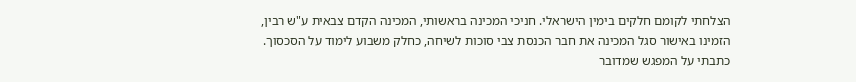הצלחתי לקומם חלקים בימין הישראלי. חניכי המכינה בראשותי, המכינה הקדם צבאית ע"ש רבין, הזמינו באישור סגל המכינה את חבר הכנסת צבי סוכות לשיחה, כחלק משבוע לימוד על הסכסוך. כתבתי על המפגש שמדובר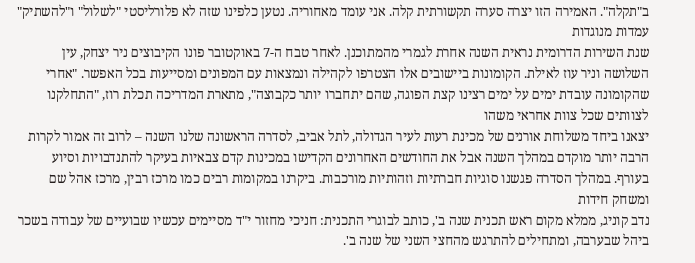ב"תקלה". האמירה הזו יצרה סערה תקשורתית קלה. אני עומד מאחוריה. נטען כלפינו שזה לא פלורליסטי "לשלול" ו"להשתיק" עמדות מנוגדות
שנת השירות הדרומית נראית השנה אחרת לגמרי מהמתוכנן. לאחר טבח ה-7 באוקטובר פונו הקיבוצים ניר יצחק, עין השלושה וניר עוז לאילת. הקומונות ביישובים אלו הצטרפו לקהילה ונמצאות עם המפונים ומסייעות בכל האפשר. "אחרי שהקומונה עובדת ימים על ימים רצינו קצת הפוגה, שהם יתחברו יותר כקבוצה", מתארת המדריכה תכלת רוז, "התחלקנו לצוותים שכל צוות אחראי משהו
יצאנו ביחד משלוחת אורנים של מכינת רעות לעיר הגדולה, לתל אביב, לסדרה הראשונה שלנו השנה – לרוב זה אמור לקרות הרבה יותר מוקדם במהלך השנה אבל את החודשים האחרונים הקדישו במכינות קדם צבאיות בעיקר להתנדבויות וסיוע בעורף. במהלך הסדרה פגשנו סוגיות חברתיות וזהותיות מורכבות. ביקרנו במקומות רבים כמו מרכז רבין, מרכז אהל שם ומשחק חידות
נדב קוניג, ממלא מקום ראש תכנית שנה ב', כותב לבוגרי התכנית: חניכי מחזור י"ד מסיימים עכשיו שבועיים של עבודה בשכר ביהל שבערבה, ומתחילים להתרגש מהחצי השני של שנה ב'.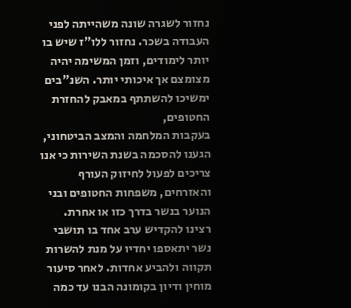נחזור לשגרה שונה משהייתה לפני העבודה בשכר. נחזור ללו"ז שיש בו יותר לימודים, וזמן המשימה יהיה מצומצם אך איכותי יותר. השנ"בים ימשיכו להשתתף במאבק להחזרת החטופים,
בעקבות המלחמה והמצב הביטחוני, הגענו להסכמה בשנת השירות כי אנו צריכים לפעול לחיזוק העורף והאזרחים, משפחות החטופים ובני הנוער בנשר בדרך כזו או אחרת. רצינו להקדיש ערב אחד בו תושבי נשר יתאספו יחדיו על מנת להשרות תקווה ולהביע אחדות. לאחר סיעור מוחין ודיון בקומונה הבנו עד כמה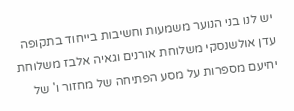יש לנו בני הנוער משמעות וחשיבות בייחוד בתקופה
עדן אולשנסקי משלוחת אורנים וגאיה אלבז משלוחת יחיעם מספרות על מסע הפתיחה של מחזור ו' של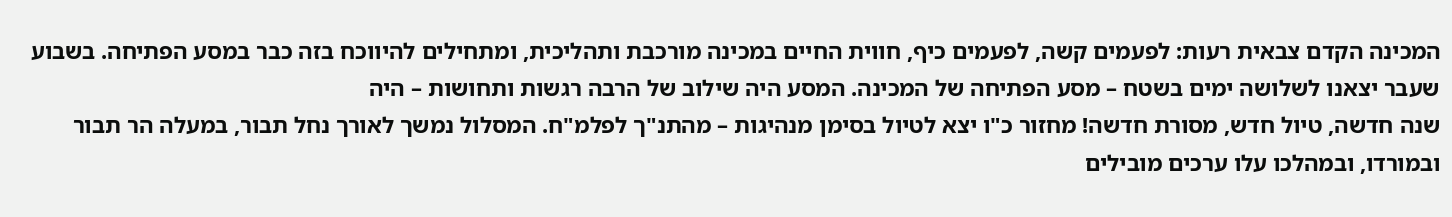המכינה הקדם צבאית רעות: לפעמים קשה, לפעמים כיף, חווית החיים במכינה מורכבת ותהליכית, ומתחילים להיווכח בזה כבר במסע הפתיחה. בשבוע שעבר יצאנו לשלושה ימים בשטח – מסע הפתיחה של המכינה. המסע היה שילוב של הרבה רגשות ותחושות – היה
שנה חדשה, טיול חדש, מסורת חדשה! מחזור כ"ו יצא לטיול בסימן מנהיגות – מהתנ"ך לפלמ"ח. המסלול נמשך לאורך נחל תבור, במעלה הר תבור ובמורדו, ובמהלכו עלו ערכים מובילים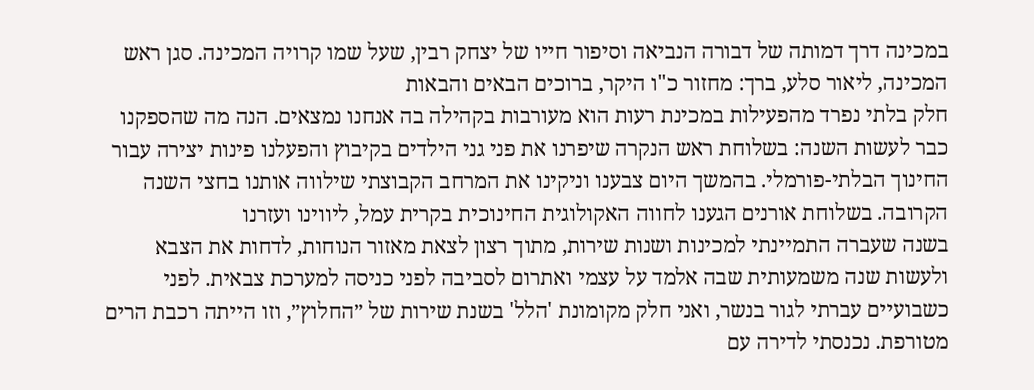במכינה דרך דמותה של דבורה הנביאה וסיפור חייו של יצחק רבין, שעל שמו קרויה המכינה. סגן ראש המכינה, ליאור סלע, ברך: מחזור כ"ו היקר, ברוכים הבאים והבאות
חלק בלתי נפרד מהפעילות במכינת רעות הוא מעורבות בקהילה בה אנחנו נמצאים. הנה מה שהספקנו כבר לעשות השנה: בשלוחת ראש הנקרה שיפרנו את פני גני הילדים בקיבוץ והפעלנו פינות יצירה עבור החינוך הבלתי-פורמלי. בהמשך היום צבענו וניקינו את המרחב הקבוצתי שילווה אותנו בחצי השנה הקרובה. בשלוחת אורנים הגענו לחווה האקולוגית החינוכית בקרית עמל, ליווינו ועזרנו
בשנה שעברה התמיינתי למכינות ושנות שירות, מתוך רצון לצאת מאזור הנוחות, לדחות את הצבא ולעשות שנה משמעותית שבה אלמד על עצמי ואתרום לסביבה לפני כניסה למערכת צבאית. לפני כשבועיים עברתי לגור בנשר, ואני חלק מקומונת 'הלל' בשנת שירות של ״החלוץ״, וזו הייתה רכבת הרים מטורפת. נכנסתי לדירה עם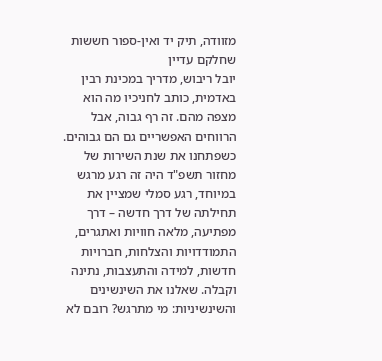מזוודה, תיק יד ואין-ספור חששות שחלקם עדיין
יובל ריבוש, מדריך במכינת רבין באדמית, כותב לחניכיו מה הוא מצפה מהם. זה רף גבוה, אבל הרווחים האפשריים גם הם גבוהים.
כשפתחנו את שנת השירות של מחזור תשפ"ד היה זה רגע מרגש במיוחד, רגע סמלי שמציין את תחילתה של דרך חדשה – דרך מפתיעה, מלאה חוויות ואתגרים, התמודדויות והצלחות, חברויות חדשות, למידה והתעצבות, נתינה וקבלה. שאלנו את השינשינים והשינשיניות: מי מתרגש? רובם לא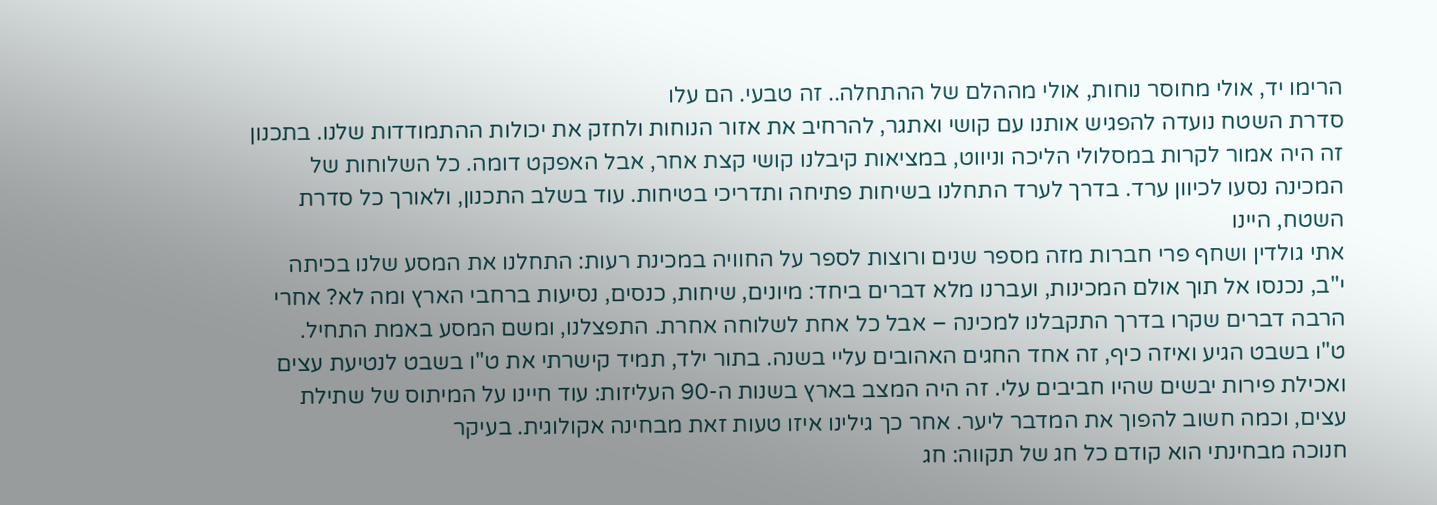הרימו יד, אולי מחוסר נוחות, אולי מההלם של ההתחלה.. זה טבעי. הם עלו
סדרת השטח נועדה להפגיש אותנו עם קושי ואתגר, להרחיב את אזור הנוחות ולחזק את יכולות ההתמודדות שלנו. בתכנון זה היה אמור לקרות במסלולי הליכה וניווט, במציאות קיבלנו קושי קצת אחר, אבל האפקט דומה. כל השלוחות של המכינה נסעו לכיוון ערד. בדרך לערד התחלנו בשיחות פתיחה ותדריכי בטיחות. עוד בשלב התכנון, ולאורך כל סדרת השטח, היינו
אתי גולדין ושחף פרי חברות מזה מספר שנים ורוצות לספר על החוויה במכינת רעות: התחלנו את המסע שלנו בכיתה י"ב, נכנסו אל תוך אולם המכינות, ועברנו מלא דברים ביחד: מיונים, שיחות, כנסים, נסיעות ברחבי הארץ ומה לא? אחרי הרבה דברים שקרו בדרך התקבלנו למכינה – אבל כל אחת לשלוחה אחרת. התפצלנו, ומשם המסע באמת התחיל.
ט"ו בשבט הגיע ואיזה כיף, זה אחד החגים האהובים עליי בשנה. בתור ילד, תמיד קישרתי את ט"ו בשבט לנטיעת עצים ואכילת פירות יבשים שהיו חביבים עלי. זה היה המצב בארץ בשנות ה-90 העליזות: עוד חיינו על המיתוס של שתילת עצים, וכמה חשוב להפוך את המדבר ליער. אחר כך גילינו איזו טעות זאת מבחינה אקולוגית. בעיקר
חנוכה מבחינתי הוא קודם כל חג של תקווה: חג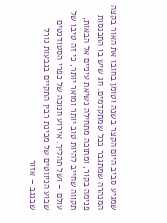שמגיע סביב היום הקצר בשנה וטומן בחובו את האור בקצה המנהרה שמתגבר ככל שמתקדמים. חג שיש בו התכנסות פנימה בקור, ומתוכה מתחילה נשיאת עיניים אל הבאות, תקווה שחייב להיות טוב יותר ומואר יותר, כי זה טיבו של עולם – ושל תהליך. אירוע חנוכה של כפרי הסטודנטים
שבוע הניווטים של מכינת רבין התקיים בגבעות גורל שבנגב – אזור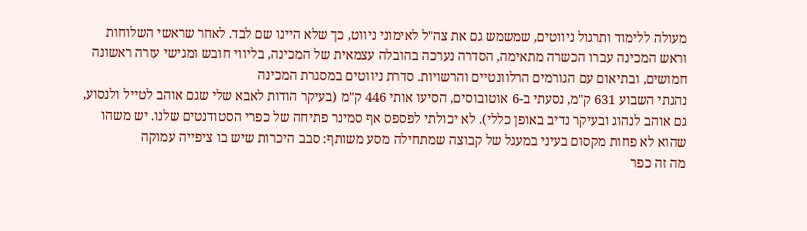מעולה ללימוד ותרגול ניווטים, שמשמש גם את צה"ל לאימוני ניווט, כך שלא היינו שם לבד. לאחר שראשי השלוחות וראש המכינה עברו הכשרה מתאימה, הסדרה נערכה בהובלה עצמאית של המכינה, בליווי חובש ומגישי עזרה ראשונה חמושים, ובתיאום עם הגורמים הרלוונטיים והרשויות. סדרת ניווטים במסגרת המכינה
נהגתי השבוע 631 ק"מ, נסעתי ב-6 אוטובוסים, הסיעו אותי 446 ק"מ (בעיקר הודות לאבא שלי שגם אוהב לטייל ולנסוע, גם אוהב לנהוג ובעיקר נדיב באופן כללי). לא יכולתי לפספס אף סמינר פתיחה של כפרי הסטודנטים שלנו. יש משהו שהוא לא פחות מקסום בעיני במעגל של קבוצה שמתחילה מסע משותף: סבב היכרות שיש בו ציפייה עמוקה
מה זה כפר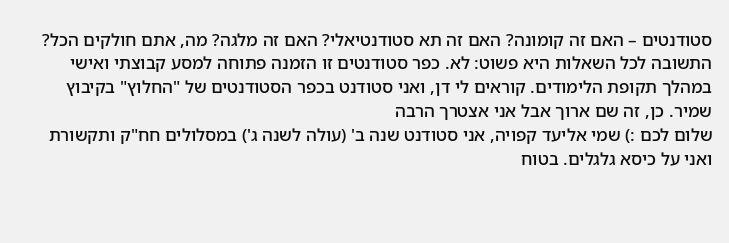סטודנטים – האם זה קומונה? האם זה תא סטודנטיאלי? האם זה מלגה? מה, אתם חולקים הכל? התשובה לכל השאלות היא פשוט: לא. כפר סטודנטים זו הזמנה פתוחה למסע קבוצתי ואישי במהלך תקופת הלימודים. קוראים לי דן, ואני סטודנט בכפר הסטודנטים של "החלוץ" בקיבוץ שמיר. כן, זה שם ארוך אבל אני אצטרך הרבה
שלום לכם :) שמי אליעד קפויה, אני סטודנט שנה ב' (עולה לשנה ג') במסלולים חח"ק ותקשורת ואני על כיסא גלגלים. בטוח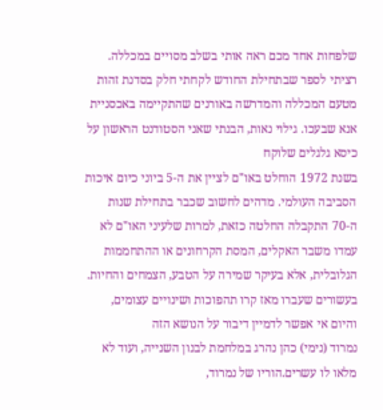שלפחות אחד מכם ראה אותי בשלב מסויים במכללה. רציתי לספר שבתחילת החודש לקחתי חלק בסדנת זהות מטעם המכללה והמדרשה באורנים שהתקיימה באכסניית אנא שבעכו. גילוי נאות, הבנתי שאני הסטודנט הראשון על כיסא גלגלים שלוקח
בשנת 1972 הוחלט באו"ם לציין את ה-5 ביוני כיום איכות הסביבה העולמי. מדהים לחשוב שכבר בתחילת שנות ה-70 התקבלה החלטה כזאת, למרות שלעיני האו"ם לא עמדו משבר האקלים, המסת הקרחונים או ההתחממות הגלובלית, אלא בעיקר שמירה על הטבע, הצמחים והחיות. בעשורים שעברו מאז קרו תהפוכות ושינויים עצומים, והיום אי אפשר לדמיין דיבור על הנושא הזה
נמרוד (נימי) כהן נהרג במלחמת לבנון השנייה, ועוד לא מלאו לו עשרים.הוריו של נמרוד,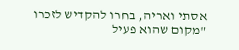אסתי ואריה, בחרו להקדיש לזכרו "מקום שהוא פעיל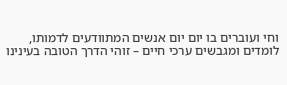וחי ועוברים בו יום יום אנשים המתוודעים לדמותו, לומדים ומגבשים ערכי חיים – זוהי הדרך הטובה בעינינו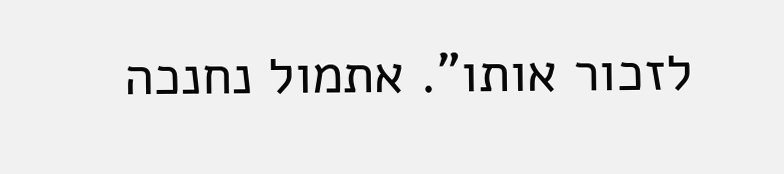לזכור אותו". אתמול נחנכה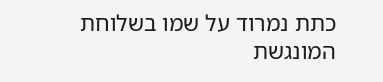כתת נמרוד על שמו בשלוחת המונגשת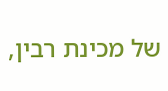של מכינת רבין,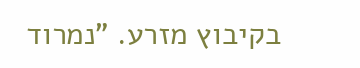בקיבוץ מזרע. "נמרוד